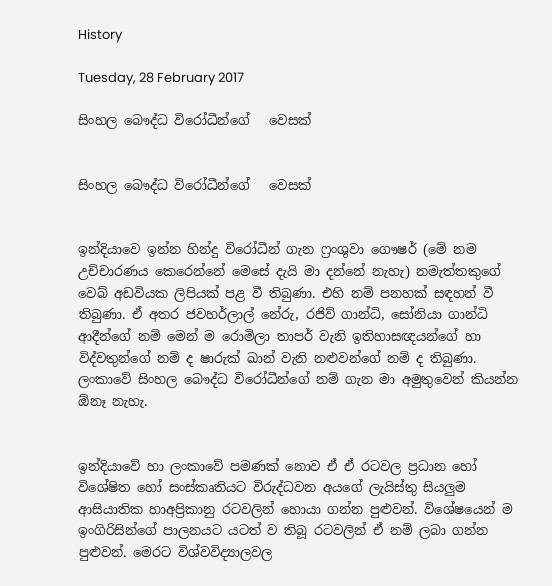History

Tuesday, 28 February 2017

සිංහල බෞද්ධ විරෝධීන්ගේ   වෙසක්


සිංහල බෞද්ධ විරෝධීන්ගේ   වෙසක්


ඉන්දියාවෙ ඉන්න හින්දු විරෝධීන් ගැන ෆ්‍රංශුවා ගෞෂර් (මේ නම උච්චාරණය කෙරෙන්නේ මෙසේ දැයි මා දන්නේ නැහැ) නමැත්තකුගේ වෙබ් අඩවියක ලිපියක් පළ වී තිබුණා. එහි නම් පනහක් සඳහන් වී තිබුණා. ඒ අතර ජවහර්ලාල් නේරු, රජිව් ගාන්ධි, සෝනියා ගාන්ධි ආදීන්ගේ නම් මෙන් ම රොමිලා තාපර් වැනි ඉතිහාසඥයන්ගේ හා විද්වතුන්ගේ නම් ද ෂාරුක් ඛාන් වැනි නළුවන්ගේ නම් ද තිබුණා. ලංකාවේ සිංහල බෞද්ධ විරෝධීන්ගේ නම් ගැන මා අමුතුවෙන් කියන්න ඕනෑ නැහැ.


ඉන්දියාවේ හා ලංකාවේ පමණක් නොව ඒ ඒ රටවල ප්‍රධාන හෝ විශේෂිත හෝ සංස්කෘතියට විරුද්ධවන අයගේ ලැයිස්තු සියලුම ආසියාතික හාඅප්‍රිකානු රටවලින් හොයා ගන්න පුළුවන්. විශේෂයෙන් ම ඉංගිරිසින්ගේ පාලනයට යටත් ව තිබූ රටවලින් ඒ නම් ලබා ගන්න පුළුවන්. මෙරට විශ්වවිද්‍යාලවල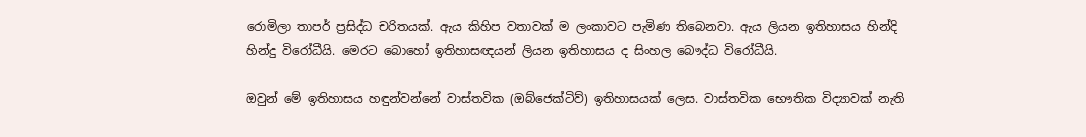රොමිලා තාපර් ප්‍රසිද්ධ චරිතයක්. ඇය කිහිප වතාවක් ම ලංකාවට පැමිණ තිබෙනවා. ඇය ලියන ඉතිහාසය හින්දි හින්දු විරෝධීයි. මෙරට බොහෝ ඉතිහාසඥයන් ලියන ඉතිහාසය ද සිංහල බෞද්ධ විරෝධීයි.

ඔවුන් මේ ඉතිහාසය හඳුන්වන්නේ වාස්තවික (ඔබ්ජෙක්ටිව්) ඉතිහාසයක් ලෙස. වාස්තවික භෞතික විද්‍යාවක් නැති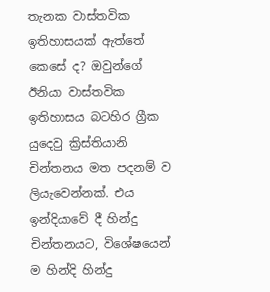තැනක වාස්තවික ඉතිහාසයක් ඇත්තේ කෙසේ ද? ඔවුන්ගේ ඊනියා වාස්තවික ඉතිහාසය බටහිර ග්‍රීක යුදෙවු ක්‍රිස්තියානි චින්තනය මත පදනම් ව ලියැවෙන්නක්. එය ඉන්දියාවේ දී හින්දු චින්තනයට, විශේෂයෙන් ම හින්දි හින්දු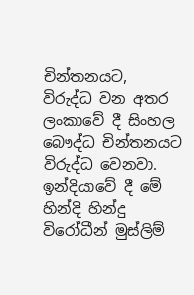චින්තනයට,  විරුද්ධ වන අතර ලංකාවේ දී සිංහල බෞද්ධ චින්තනයට විරුද්ධ වෙනවා. ඉන්දියාවේ දී මේ හින්දි හින්දු විරෝධීන් මුස්ලිම්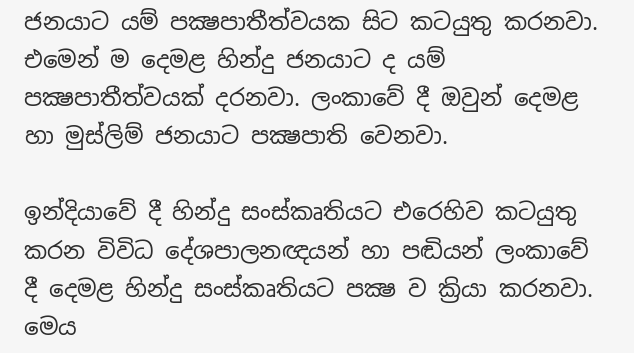ජනයාට යම් පක්‍ෂපාතීත්වයක සිට කටයුතු කරනවා. එමෙන් ම දෙමළ හින්දු ජනයාට ද යම් පක්‍ෂපාතීත්වයක් දරනවා. ලංකාවේ දී ඔවුන් දෙමළ හා මුස්ලිම් ජනයාට පක්‍ෂපාති වෙනවා.

ඉන්දියාවේ දී හින්දු සංස්කෘතියට එරෙහිව කටයුතු කරන විවිධ දේශපාලනඥයන් හා පඬියන් ලංකාවේ දී දෙමළ හින්දු සංස්කෘතියට පක්‍ෂ ව ක්‍රියා කරනවා. මෙය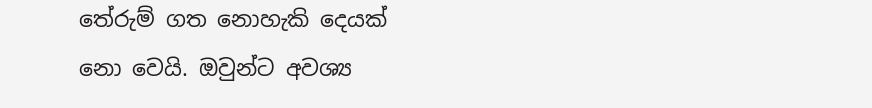තේරුම් ගත නොහැකි දෙයක් නො වෙයි. ඔවුන්ට අවශ්‍ය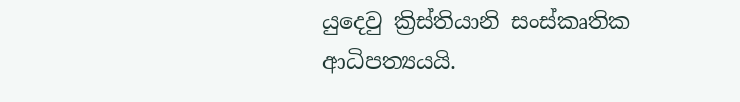යුදෙවු ක්‍රිස්තියානි සංස්කෘතික ආධිපත්‍යයයි.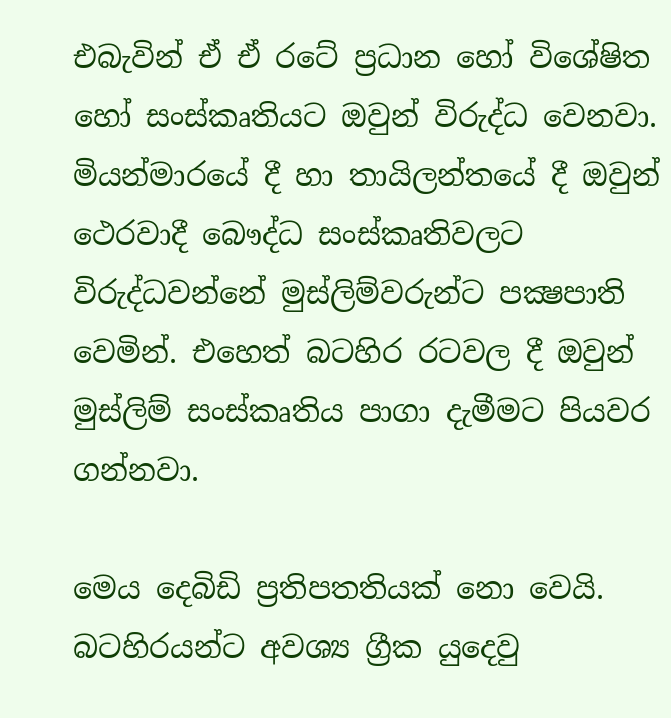එබැවින් ඒ ඒ රටේ ප්‍රධාන හෝ විශේෂිත හෝ සංස්කෘතියට ඔවුන් විරුද්ධ වෙනවා. මියන්මාරයේ දී හා තායිලන්තයේ දී ඔවුන් ථෙරවාදී බෞද්ධ සංස්කෘතිවලට විරුද්ධවන්නේ මුස්ලිම්වරුන්ට පක්‍ෂපාති වෙමින්. එහෙත් බටහිර රටවල දී ඔවුන් මුස්ලිම් සංස්කෘතිය පාගා දැමීමට පියවර ගන්නවා.

මෙය දෙබිඩි ප්‍රතිපතතියක් නො වෙයි. බටහිරයන්ට අවශ්‍ය ග්‍රීක යුදෙවු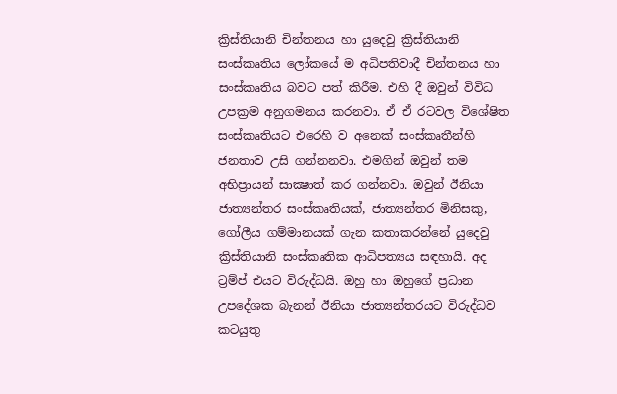ක්‍රිස්තියානි චින්තනය හා යුදෙවු ක්‍රිස්තියානි සංස්කෘතිය ලෝකයේ ම අධිපතිවාදී චින්තනය හා සංස්කෘතිය බවට පත් කිරීම. එහි දී ඔවුන් විවිධ උපක්‍රම අනුගමනය කරනවා. ඒ ඒ රටවල විශේෂිත සංස්කෘතියට එරෙහි ව අනෙක් සංස්කෘතීන්හි ජනතාව උසි ගන්නනවා. එමගින් ඔවුන් තම අභිප්‍රායන් සාක්‍ෂාත් කර ගන්නවා. ඔවුන් ඊනියා ජාත්‍යන්තර සංස්කෘතියක්, ජාත්‍යන්තර මිනිසකු, ගෝලීය ගම්මානයක් ගැන කතාකරන්නේ යුදෙවු ක්‍රිස්තියානි සංස්කෘතික ආධිපත්‍යය සඳහායි. අද ට්‍රම්ප් එයට විරුද්ධයි. ඔහු හා ඔහුගේ ප්‍රධාන උපදේශක බැනන් ඊනියා ජාත්‍යන්තරයට විරුද්ධව කටයුතු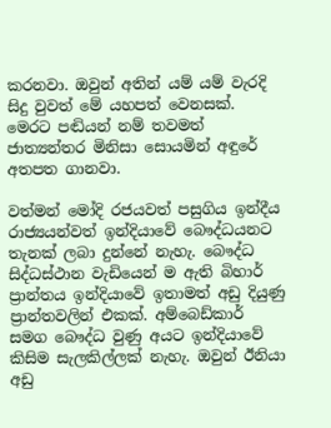කරනවා. ඔවුන් අතින් යම් යම් වැරදි සිදු වුවත් මේ යහපත් වෙනසක්. මෙරට පඬියන් නම් තවමත් ජාත්‍යන්තර මිනිසා සොයමින් අඳුරේ අතපත ගානවා.

වත්මන් මෝදි රජයවත් පසුගිය ඉන්දීය රාජ්‍යයන්වත් ඉන්දියාවේ බෞද්ධයනට තැනක් ලබා දුන්නේ නැහැ. බෞද්ධ සිද්ධස්ථාන වැඩියෙන් ම ඇති බිහාර් ප්‍රාන්තය ඉන්දියාවේ ඉතාමත් අඩු දියුණු ප්‍රාන්තවලින් එකක්. අම්බෙඩ්කාර් සමග බෞද්ධ වුණු අයට ඉන්දියාවේ කිසිම සැලකිල්ලක් නැහැ. ඔවුන් ඊනියා අඩු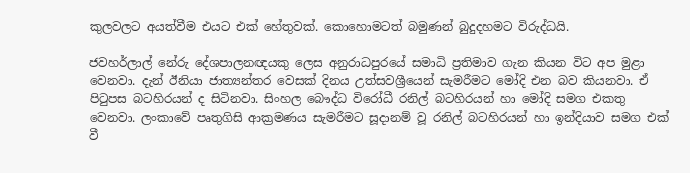කුලවලට අයත්වීම එයට එක් හේතුවක්. කොහොමටත් බමුණන් බුදුදහමට විරුද්ධයි.

ජවහර්ලාල් නේරු දේශපාලනඥයකු ලෙස අනුරාධපුරයේ සමාධි ප්‍රතිමාව ගැන කියන විට අප මුළා වෙනවා. දැන් ඊනියා ජාත්‍යන්තර වෙසක් දිනය උත්සවශ්‍රීයෙන් සැමරීමට මෝදි එන බව කියනවා. ඒ පිටුපස බටහිරයන් ද සිටිනවා. සිංහල බෞද්ධ විරෝධී රනිල් බටහිරයන් හා මෝදි සමග එකතු වෙනවා. ලංකාවේ පෘතුගිසි ආක්‍රමණය සැමරීමට සූදානම් වූ රනිල් බටහිරයන් හා ඉන්දියාව සමග එක් වී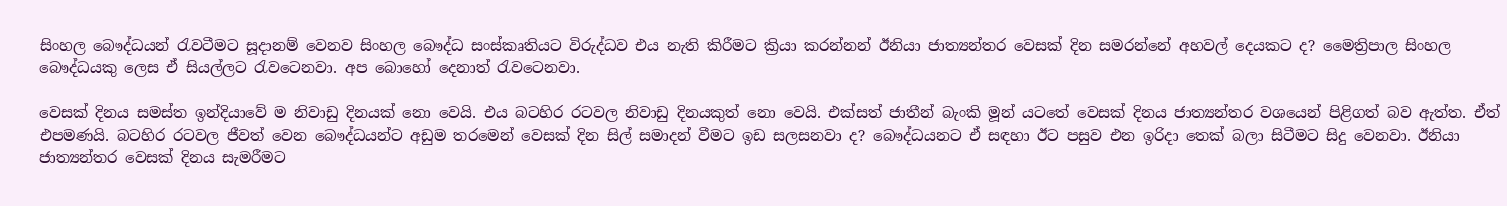සිංහල බෞද්ධයන් රැවටීමට සූදානම් වෙනව සිංහල බෞද්ධ සංස්කෘතියට විරුද්ධව එය නැති කිරීමට ක්‍රියා කරන්නන් ඊනියා ජාත්‍යන්තර වෙසක් දින සමරන්නේ අහවල් දෙයකට ද? මෛත්‍රිපාල සිංහල බෞද්ධයකු ලෙස ඒ සියල්ලට රැවටෙනවා. අප බොහෝ දෙනාත් රැවටෙනවා.

වෙසක් දිනය සමස්ත ඉන්දියාවේ ම නිවාඩු දිනයක් නො වෙයි. එය බටහිර රටවල නිවාඩු දිනයකුත් නො වෙයි. එක්සත් ජාතීන් බැංකි මූන් යටතේ වෙසක් දිනය ජාත්‍යන්තර වශයෙන් පිළිගත් බව ඇත්ත. ඒත් එපමණයි. බටහිර රටවල ජීවත් වෙන බෞද්ධයන්ට අඩුම තරමෙන් වෙසක් දින සිල් සමාදන් වීමට ඉඩ සලසනවා ද? බෞද්ධයනට ඒ සඳහා ඊට පසුව එන ඉරිදා තෙක් බලා සිටීමට සිදු වෙනවා. ඊනියා ජාත්‍යන්තර වෙසක් දිනය සැමරීමට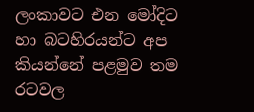ලංකාවට එන මෝදිට හා බටහිරයන්ට අප කියන්නේ පළමුව තම රටවල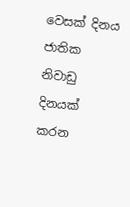වෙසක් දිනය ජාතික නිවාඩු දිනයක් කරන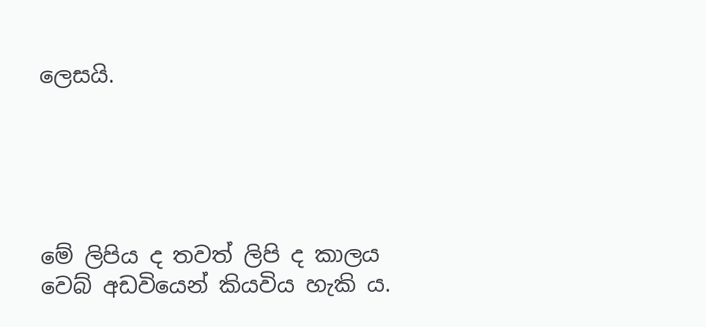ලෙසයි.





මේ ලිපිය ද තවත් ලිපි ද කාලය වෙබ් අඩවියෙන් කියවිය හැකි ය.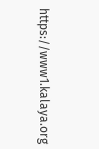https://www1.kalaya.org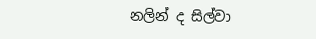නලින් ද සිල්වා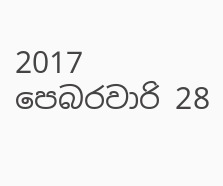2017 පෙබරවාරි 28